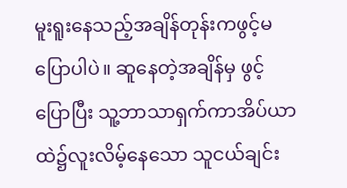မူးရူးနေသည့်အချိန်တုန်းကဖွင့်မပြောပါပဲ။ ဆူနေတဲ့အချိန်မှ ဖွင့်ပြောပြီး သူ့ဘာသာရှက်ကာအိပ်ယာထဲ၌လူးလိမ့်နေသော သူငယ်ချင်း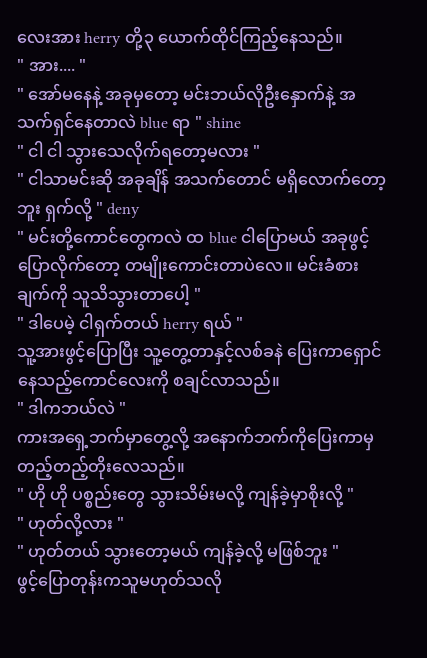လေးအား herry တို့၃ ယောက်ထိုင်ကြည့်နေသည်။
" အား.... "
" အော်မနေနဲ့ အခုမှတော့ မင်းဘယ်လိုဦးနှောက်နဲ့ အသက်ရှင်နေတာလဲ blue ရာ " shine
" ငါ ငါ သွားသေလိုက်ရတော့မလား "
" ငါသာမင်းဆို အခုချိန် အသက်တောင် မရှိလောက်တော့ဘူး ရှက်လို့ " deny
" မင်းတို့ကောင်တွေကလဲ ထ blue ငါပြောမယ် အခုဖွင့်ပြောလိုက်တော့ တမျိုးကောင်းတာပဲလေ။ မင်းခံစားချက်ကို သူသိသွားတာပေါ့ "
" ဒါပေမဲ့ ငါရှက်တယ် herry ရယ် "
သူ့အားဖွင့်ပြောပြီး သူ့တွေ့တာနှင့်လစ်ခနဲ ပြေးကာရှောင်နေသည့်ကောင်လေးကို စချင်လာသည်။
" ဒါကဘယ်လဲ "
ကားအရှေ့ဘက်မှာတွေ့လို့ အနောက်ဘက်ကိုပြေးကာမှ တည့်တည့်တိုးလေသည်။
" ဟို ဟို ပစ္စည်းတွေ သွားသိမ်းမလို့ ကျန်ခဲ့မှာစိုးလို့ "
" ဟုတ်လို့လား "
" ဟုတ်တယ် သွားတော့မယ် ကျန်ခဲ့လို့ မဖြစ်ဘူး "
ဖွင့်ပြောတုန်းကသူမဟုတ်သလို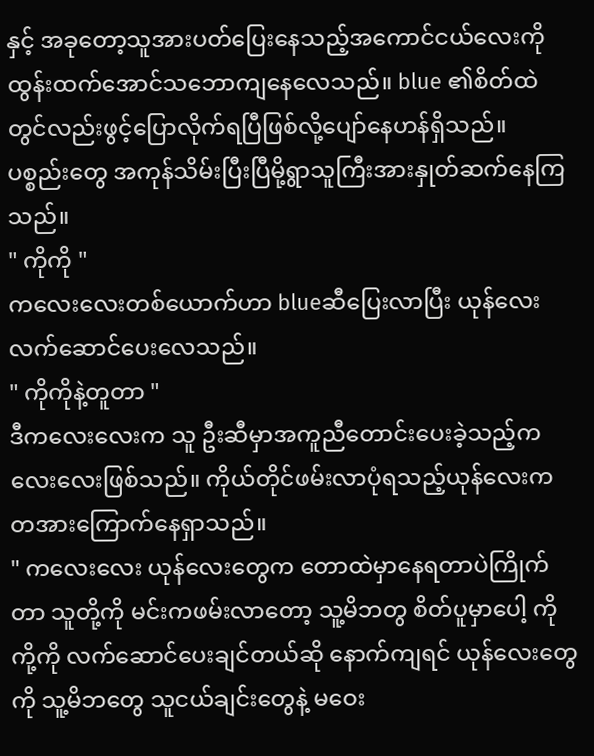နှင့် အခုတော့သူအားပတ်ပြေးနေသည့်အကောင်ငယ်လေးကို ထွန်းထက်အောင်သဘောကျနေလေသည်။ blue ၏စိတ်ထဲတွင်လည်းဖွင့်ပြောလိုက်ရပြီဖြစ်လို့ပျော်နေဟန်ရှိသည်။
ပစ္စည်းတွေ အကုန်သိမ်းပြီးပြီမို့ရွာသူကြီးအားနှုတ်ဆက်နေကြသည်။
" ကိုကို "
ကလေးလေးတစ်ယောက်ဟာ blueဆီပြေးလာပြီး ယုန်လေးလက်ဆောင်ပေးလေသည်။
" ကိုကိုနဲ့တူတာ "
ဒီကလေးလေးက သူ ဦးဆီမှာအကူညီတောင်းပေးခဲ့သည့်ကလေးလေးဖြစ်သည်။ ကိုယ်တိုင်ဖမ်းလာပုံရသည့်ယုန်လေးက တအားကြောက်နေရှာသည်။
" ကလေးလေး ယုန်လေးတွေက တောထဲမှာနေရတာပဲကြိုက်တာ သူတို့ကို မင်းကဖမ်းလာတော့ သူ့မိဘတွ စိတ်ပူမှာပေါ့ ကိုကို့ကို လက်ဆောင်ပေးချင်တယ်ဆို နောက်ကျရင် ယုန်လေးတွေကို သူ့မိဘတွေ သူငယ်ချင်းတွေနဲ့ မဝေး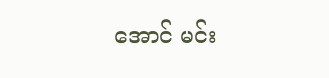အောင် မင်း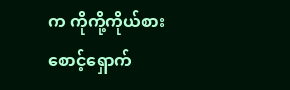က ကိုကို့ကိုယ်စားစောင့်ရှောက်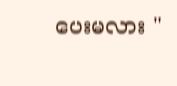ပေးမလား "